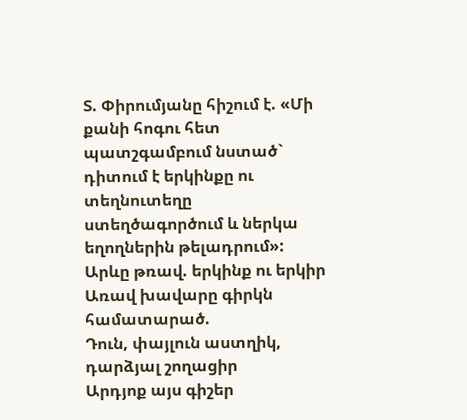Տ. Փիրումյանը հիշում է. «Մի քանի հոգու հետ պատշգամբում նստած` դիտում է երկինքը ու տեղնուտեղը ստեղծագործում և ներկա եղողներին թելադրում»:
Արևը թռավ. երկինք ու երկիր
Առավ խավարը գիրկն համատարած.
Դուն, փայլուն աստղիկ, դարձյալ շողացիր
Արդյոք այս գիշեր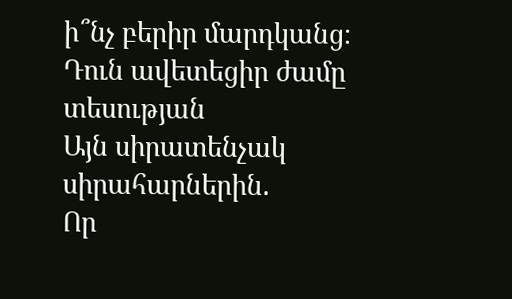ի՞նչ բերիր մարդկանց։
Դուն ավետեցիր ժամը տեսության
Այն սիրատենչակ սիրահարներին.
Որ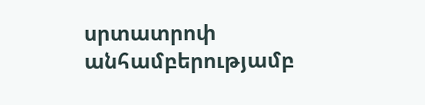սրտատրոփ անհամբերությամբ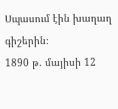Սպասում էին խաղաղ գիշերին։
1890 թ. մայիսի 12